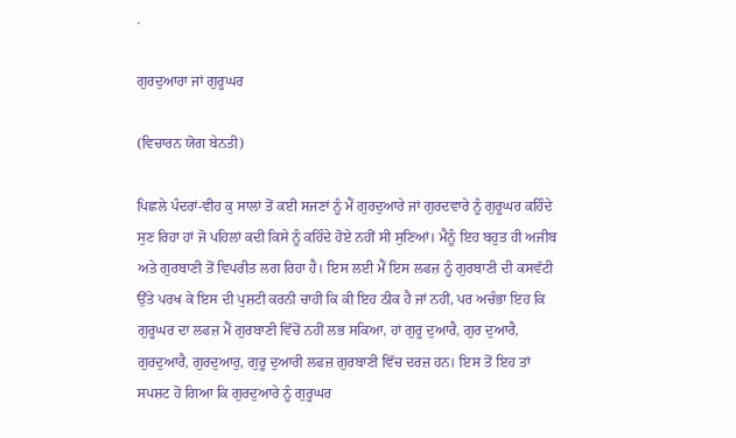.

ਗੁਰਦੁਆਰਾ ਜਾਂ ਗੁਰੂਘਰ

(ਵਿਚਾਰਨ ਯੋਗ ਬੇਨਤੀ)

ਪਿਛਲੇ ਪੰਦਰਾਂ-ਵੀਹ ਕੁ ਸਾਲਾਂ ਤੋਂ ਕਈ ਸਜਣਾਂ ਨੂੰ ਮੈਂ ਗੁਰਦੁਆਰੇ ਜਾਂ ਗੁਰਦਵਾਰੇ ਨੂੰ ਗੁਰੂਘਰ ਕਹਿੰਦੇ ਸੁਣ ਰਿਹਾ ਹਾਂ ਜੋ ਪਹਿਲਾਂ ਕਦੀ ਕਿਸੇ ਨੂੰ ਕਹਿੰਦੇ ਹੋਏ ਨਹੀਂ ਸੀ ਸੁਣਿਆਂ। ਮੈਨੂੰ ਇਹ ਬਹੁਤ ਹੀ ਅਜੀਬ ਅਤੇ ਗੁਰਬਾਣੀ ਤੋਂ ਵਿਪਰੀਤ ਲਗ ਰਿਹਾ ਹੈ। ਇਸ ਲਈ ਮੈਂ ਇਸ ਲਫਜ਼ ਨੂੰ ਗੁਰਬਾਣੀ ਦੀ ਕਸਵੱਟੀ ਉੱਤੇ ਪਰਖ ਕੇ ਇਸ ਦੀ ਪੁਸ਼ਟੀ ਕਰਨੀ ਚਾਹੀ ਕਿ ਕੀ ਇਹ ਠੀਕ ਹੈ ਜਾਂ ਨਹੀਂ, ਪਰ ਅਚੰਭਾ ਇਹ ਕਿ ਗੁਰੂਘਰ ਦਾ ਲਫਜ਼ ਮੈਂ ਗੁਰਬਾਣੀ ਵਿੱਚੋਂ ਨਹੀਂ ਲਭ ਸਕਿਆ, ਹਾਂ ਗੁਰੂ ਦੁਆਰੈ, ਗੁਰ ਦੁਆਰੈ, ਗੁਰਦੁਆਰੈ, ਗੁਰਦੁਆਰੁ, ਗੁਰੂ ਦੁਆਰੀ ਲਫਜ਼ ਗੁਰਬਾਣੀ ਵਿੱਚ ਦਰਜ਼ ਹਨ। ਇਸ ਤੋਂ ਇਹ ਤਾਂ ਸਪਸ਼ਟ ਹੋ ਗਿਆ ਕਿ ਗੁਰਦੁਆਰੇ ਨੂੰ ਗੁਰੂਘਰ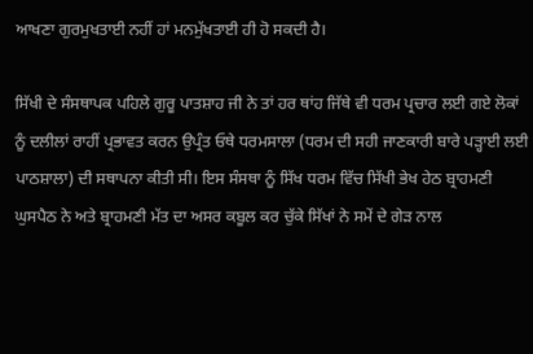ਆਖਣਾ ਗੁਰਮੁਖਤਾਈ ਨਹੀਂ ਹਾਂ ਮਨਮੁੱਖਤਾਈ ਹੀ ਹੋ ਸਕਦੀ ਹੈ।

ਸਿੱਖੀ ਦੇ ਸੰਸਥਾਪਕ ਪਹਿਲੇ ਗੁਰੂ ਪਾਤਸ਼ਾਹ ਜੀ ਨੇ ਤਾਂ ਹਰ ਥਾਂਹ ਜਿੱਥੇ ਵੀ ਧਰਮ ਪ੍ਰਚਾਰ ਲਈ ਗਏ ਲੋਕਾਂ ਨੂੰ ਦਲੀਲਾਂ ਰਾਹੀਂ ਪ੍ਰਭਾਵਤ ਕਰਨ ਉਪ੍ਰੰਤ ਓਥੇ ਧਰਮਸਾਲਾ (ਧਰਮ ਦੀ ਸਹੀ ਜਾਣਕਾਰੀ ਬਾਰੇ ਪੜ੍ਹਾਈ ਲਈ ਪਾਠਸ਼ਾਲਾ) ਦੀ ਸਥਾਪਨਾ ਕੀਤੀ ਸੀ। ਇਸ ਸੰਸਥਾ ਨੂੰ ਸਿੱਖ ਧਰਮ ਵਿੱਚ ਸਿੱਖੀ ਭੇਖ ਹੇਠ ਬ੍ਰਾਹਮਣੀ ਘੁਸਪੈਠ ਨੇ ਅਤੇ ਬ੍ਰਾਹਮਣੀ ਮੱਤ ਦਾ ਅਸਰ ਕਬੂਲ ਕਰ ਚੁੱਕੇ ਸਿੱਖਾਂ ਨੇ ਸਮੇਂ ਦੇ ਗੇੜ ਨਾਲ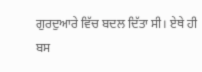ਗੁਰਦੁਆਰੇ ਵਿੱਚ ਬਦਲ ਦਿੱਤਾ ਸੀ। ਏਥੇ ਹੀ ਬਸ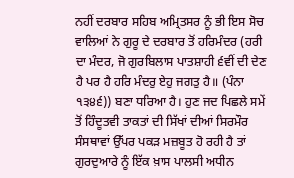ਨਹੀਂ ਦਰਬਾਰ ਸਹਿਬ ਅਮ੍ਰਿਤਸਰ ਨੂੰ ਭੀ ਇਸ ਸੋਚ ਵਾਲਿਆਂ ਨੇ ਗੁਰੂ ਦੇ ਦਰਬਾਰ ਤੋਂ ਹਰਿਮੰਦਰ (ਹਰੀ ਦਾ ਮੰਦਰ, ਜੋ ਗੁਰਬਿਲਾਸ ਪਾਤਸ਼ਾਹੀ ੬ਵੀਂ ਦੀ ਦੇਣ ਹੈ ਪਰ ਹੈ ਹਰਿ ਮੰਦਰੁ ਏਹੁ ਜਗਤੁ ਹੈ॥ (ਪੰਨਾ ੧੩੪੬)) ਬਣਾ ਧਰਿਆ ਹੈ। ਹੁਣ ਜਦ ਪਿਛਲੇ ਸਮੇਂ ਤੋਂ ਹਿੰਦੂਤਵੀ ਤਾਕਤਾਂ ਦੀ ਸਿੱਖਾਂ ਦੀਆਂ ਸਿਰਮੌਰ ਸੰਸਥਾਵਾਂ ਉੱਪਰ ਪਕੜ ਮਜ਼ਬੂਤ ਹੋ ਰਹੀ ਹੈ ਤਾਂ ਗੁਰਦੁਆਰੇ ਨੂੰ ਇੱਕ ਖ਼ਾਸ ਪਾਲਸੀ ਅਧੀਨ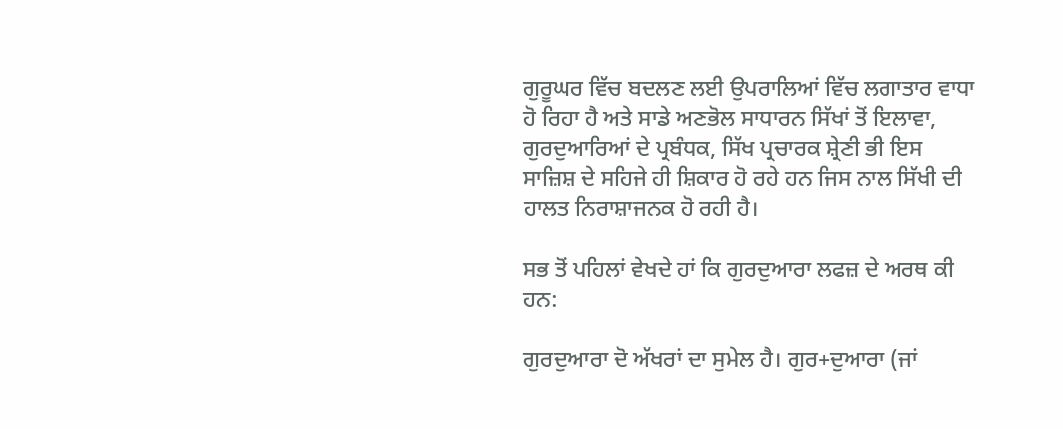ਗੁਰੂਘਰ ਵਿੱਚ ਬਦਲਣ ਲਈ ਉਪਰਾਲਿਆਂ ਵਿੱਚ ਲਗਾਤਾਰ ਵਾਧਾ ਹੋ ਰਿਹਾ ਹੈ ਅਤੇ ਸਾਡੇ ਅਣਭੋਲ ਸਾਧਾਰਨ ਸਿੱਖਾਂ ਤੋਂ ਇਲਾਵਾ, ਗੁਰਦੁਆਰਿਆਂ ਦੇ ਪ੍ਰਬੰਧਕ, ਸਿੱਖ ਪ੍ਰਚਾਰਕ ਸ਼੍ਰੇਣੀ ਭੀ ਇਸ ਸਾਜ਼ਿਸ਼ ਦੇ ਸਹਿਜੇ ਹੀ ਸ਼ਿਕਾਰ ਹੋ ਰਹੇ ਹਨ ਜਿਸ ਨਾਲ ਸਿੱਖੀ ਦੀ ਹਾਲਤ ਨਿਰਾਸ਼ਾਜਨਕ ਹੋ ਰਹੀ ਹੈ।

ਸਭ ਤੋਂ ਪਹਿਲਾਂ ਵੇਖਦੇ ਹਾਂ ਕਿ ਗੁਰਦੁਆਰਾ ਲਫਜ਼ ਦੇ ਅਰਥ ਕੀ ਹਨ:

ਗੁਰਦੁਆਰਾ ਦੋ ਅੱਖਰਾਂ ਦਾ ਸੁਮੇਲ ਹੈ। ਗੁਰ+ਦੁਆਰਾ (ਜਾਂ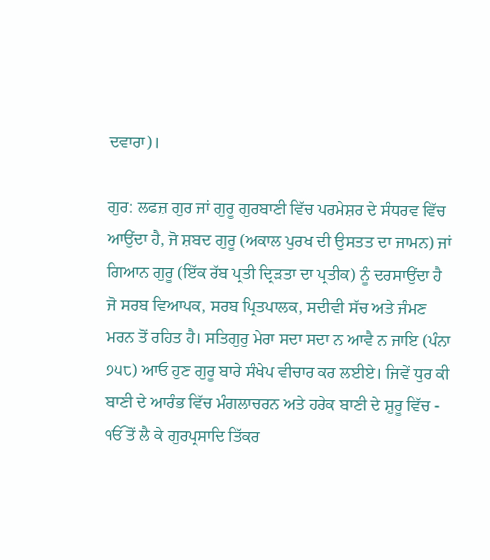ਦਵਾਰਾ)।

ਗੁਰ: ਲਫਜ਼ ਗੁਰ ਜਾਂ ਗੁਰੂ ਗੁਰਬਾਣੀ ਵਿੱਚ ਪਰਮੇਸ਼ਰ ਦੇ ਸੰਧਰਵ ਵਿੱਚ ਆਉਂਦਾ ਹੈ, ਜੋ ਸ਼ਬਦ ਗੁਰੂ (ਅਕਾਲ ਪੁਰਖ ਦੀ ਉਸਤਤ ਦਾ ਜਾਮਨ) ਜਾਂ ਗਿਆਨ ਗੁਰੂ (ਇੱਕ ਰੱਬ ਪ੍ਰਤੀ ਦ੍ਰਿੜਤਾ ਦਾ ਪ੍ਰਤੀਕ) ਨੂੰ ਦਰਸਾਉਂਦਾ ਹੈ ਜੋ ਸਰਬ ਵਿਆਪਕ, ਸਰਬ ਪ੍ਰਿਤਪਾਲਕ, ਸਦੀਵੀ ਸੱਚ ਅਤੇ ਜੰਮਣ ਮਰਨ ਤੋਂ ਰਹਿਤ ਹੈ। ਸਤਿਗੁਰੁ ਮੇਰਾ ਸਦਾ ਸਦਾ ਨ ਆਵੈ ਨ ਜਾਇ (ਪੰਨਾ ੭੫੮) ਆਓ ਹੁਣ ਗੁਰੂ ਬਾਰੇ ਸੰਖੇਪ ਵੀਚਾਰ ਕਰ ਲਈਏ। ਜਿਵੇਂ ਧੁਰ ਕੀ ਬਾਣੀ ਦੇ ਆਰੰਭ ਵਿੱਚ ਮੰਗਲਾਚਰਨ ਅਤੇ ਹਰੇਕ ਬਾਣੀ ਦੇ ਸ਼ੁਰੂ ਵਿੱਚ - ੴ ਤੋਂ ਲੈ ਕੇ ਗੁਰਪ੍ਰਸਾਦਿ ਤਿੱਕਰ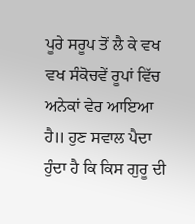ਪੂਰੇ ਸਰੂਪ ਤੋਂ ਲੈ ਕੇ ਵਖ ਵਖ ਸੰਕੋਚਵੇਂ ਰੂਪਾਂ ਵਿੱਚ ਅਨੇਕਾਂ ਵੇਰ ਆਇਆ ਹੈ॥ ਹੁਣ ਸਵਾਲ ਪੈਦਾ ਹੁੰਦਾ ਹੈ ਕਿ ਕਿਸ ਗੁਰੂ ਦੀ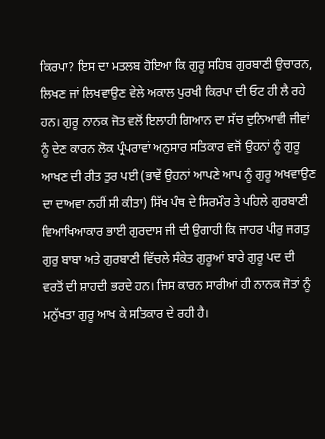ਕਿਰਪਾ? ਇਸ ਦਾ ਮਤਲਬ ਹੋਇਆ ਕਿ ਗੁਰੂ ਸਹਿਬ ਗੁਰਬਾਣੀ ਉਚਾਰਨ, ਲਿਖਣ ਜਾਂ ਲਿਖਵਾਉਣ ਵੇਲੇ ਅਕਾਲ ਪੁਰਖੀ ਕਿਰਪਾ ਦੀ ਓਟ ਹੀ ਲੈ ਰਹੇ ਹਨ। ਗੁਰੂ ਨਾਨਕ ਜੋਤ ਵਲੋਂ ਇਲਾਹੀ ਗਿਆਨ ਦਾ ਸੱਚ ਦੁਨਿਆਵੀ ਜੀਵਾਂ ਨੂੰ ਦੇਣ ਕਾਰਨ ਲੋਕ ਪ੍ਰੰਪਰਾਵਾਂ ਅਨੁਸਾਰ ਸਤਿਕਾਰ ਵਜੋਂ ਉਹਨਾਂ ਨੂੰ ਗੁਰੂ ਆਖਣ ਦੀ ਰੀਤ ਤੁਰ ਪਈ (ਭਾਵੇਂ ਉਹਨਾਂ ਆਪਣੇ ਆਪ ਨੂੰ ਗੁਰੂ ਅਖਵਾਉਣ ਦਾ ਦਾਅਵਾ ਨਹੀਂ ਸੀ ਕੀਤਾ) ਸਿੱਖ ਪੰਥ ਦੇ ਸਿਰਮੌਰ ਤੇ ਪਹਿਲੇ ਗੁਰਬਾਣੀ ਵਿਆਖਿਆਕਾਰ ਭਾਈ ਗੁਰਦਾਸ ਜੀ ਦੀ ਉਗਾਹੀ ਕਿ ਜਾਹਰ ਪੀਰੁ ਜਗਤੁ ਗੁਰੁ ਬਾਬਾ ਅਤੇ ਗੁਰਬਾਣੀ ਵਿੱਚਲੇ ਸੰਕੇਤ ਗੁਰੂਆਂ ਬਾਰੇ ਗੁਰੂ ਪਦ ਦੀ ਵਰਤੋਂ ਦੀ ਸ਼ਾਹਦੀ ਭਰਦੇ ਹਨ। ਜਿਸ ਕਾਰਨ ਸਾਰੀਆਂ ਹੀ ਨਾਨਕ ਜੋਤਾਂ ਨੂੰ ਮਨੁੱਖਤਾ ਗੁਰੂ ਆਖ ਕੇ ਸਤਿਕਾਰ ਦੇ ਰਹੀ ਹੈ।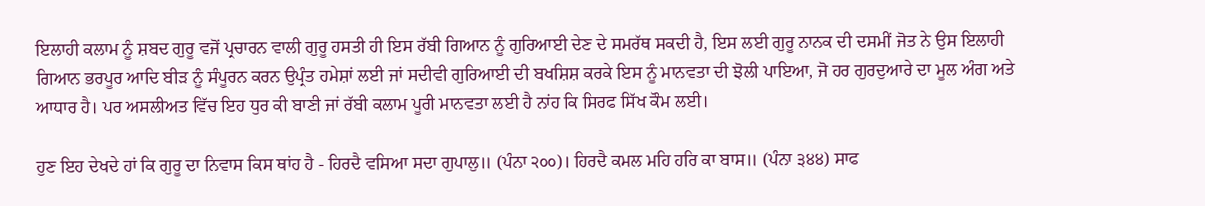ਇਲਾਹੀ ਕਲਾਮ ਨੂੰ ਸ਼ਬਦ ਗੁਰੂ ਵਜੋਂ ਪ੍ਰਚਾਰਨ ਵਾਲੀ ਗੁਰੂ ਹਸਤੀ ਹੀ ਇਸ ਰੱਬੀ ਗਿਆਨ ਨੂੰ ਗੁਰਿਆਈ ਦੇਣ ਦੇ ਸਮਰੱਥ ਸਕਦੀ ਹੈ, ਇਸ ਲਈ ਗੁਰੂ ਨਾਨਕ ਦੀ ਦਸਮੀਂ ਜੋਤ ਨੇ ਉਸ ਇਲਾਹੀ ਗਿਆਨ ਭਰਪੂਰ ਆਦਿ ਬੀੜ ਨੂੰ ਸੰਪੂਰਨ ਕਰਨ ਉਪ੍ਰੰਤ ਹਮੇਸ਼ਾਂ ਲਈ ਜਾਂ ਸਦੀਵੀ ਗੁਰਿਆਈ ਦੀ ਬਖਸ਼ਿਸ਼ ਕਰਕੇ ਇਸ ਨੂੰ ਮਾਨਵਤਾ ਦੀ ਝੋਲੀ ਪਾਇਆ, ਜੋ ਹਰ ਗੁਰਦੁਆਰੇ ਦਾ ਮੂਲ ਅੰਗ ਅਤੇ ਆਧਾਰ ਹੈ। ਪਰ ਅਸਲੀਅਤ ਵਿੱਚ ਇਹ ਧੁਰ ਕੀ ਬਾਣੀ ਜਾਂ ਰੱਬੀ ਕਲਾਮ ਪੂਰੀ ਮਾਨਵਤਾ ਲਈ ਹੈ ਨਾਂਹ ਕਿ ਸਿਰਫ ਸਿੱਖ ਕੌਮ ਲਈ।

ਹੁਣ ਇਹ ਦੇਖਦੇ ਹਾਂ ਕਿ ਗੁਰੂ ਦਾ ਨਿਵਾਸ ਕਿਸ ਥਾਂਹ ਹੈ - ਹਿਰਦੈ ਵਸਿਆ ਸਦਾ ਗੁਪਾਲੁ॥ (ਪੰਨਾ ੨੦੦)। ਹਿਰਦੈ ਕਮਲ ਮਹਿ ਹਰਿ ਕਾ ਬਾਸ॥ (ਪੰਨਾ ੩੪੪) ਸਾਫ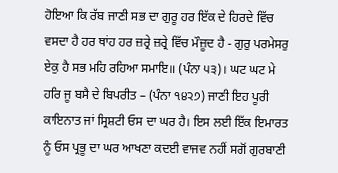ਹੋਇਆ ਕਿ ਰੱਬ ਜਾਣੀ ਸਭ ਦਾ ਗੁਰੂ ਹਰ ਇੱਕ ਦੇ ਹਿਰਦੇ ਵਿੱਚ ਵਸਦਾ ਹੈ ਹਰ ਥਾਂਹ ਹਰ ਜ਼ਰ੍ਰੇ ਜ਼ਰ੍ਰੇ ਵਿੱਚ ਮੌਜ਼ੂਦ ਹੈ - ਗੁਰੁ ਪਰਮੇਸਰੁ ਏਕੁ ਹੈ ਸਭ ਮਹਿ ਰਹਿਆ ਸਮਾਇ॥ (ਪੰਨਾ ੫੩)। ਘਟ ਘਟ ਮੇ ਹਰਿ ਜੂ ਬਸੈ ਦੇ ਬਿਪਰੀਤ – (ਪੰਨਾ ੧੪੨੭) ਜਾਣੀ ਇਹ ਪੂਰੀ ਕਾਇਨਾਤ ਜਾਂ ਸ੍ਰਿਸ਼ਟੀ ਓਸ ਦਾ ਘਰ ਹੈ। ਇਸ ਲਈ ਇੱਕ ਇਮਾਰਤ ਨੂੰ ਓਸ ਪ੍ਰਭੂ ਦਾ ਘਰ ਆਖਣਾ ਕਦਈ ਵਾਜਵ ਨਹੀਂ ਸਗੋਂ ਗੁਰਬਾਣੀ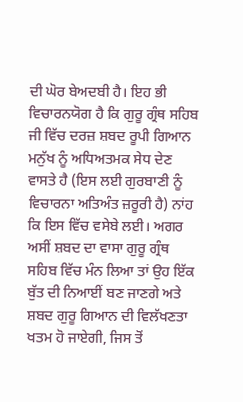ਦੀ ਘੋਰ ਬੇਅਦਬੀ ਹੈ। ਇਹ ਭੀ ਵਿਚਾਰਨਯੋਗ ਹੈ ਕਿ ਗੁਰੂ ਗ੍ਰੰਥ ਸਹਿਬ ਜੀ ਵਿੱਚ ਦਰਜ਼ ਸ਼ਬਦ ਰੂਪੀ ਗਿਆਨ ਮਨੁੱਖ ਨੂੰ ਅਧਿਅਤਮਕ ਸੇਧ ਦੇਣ ਵਾਸਤੇ ਹੈ (ਇਸ ਲਈ ਗੁਰਬਾਣੀ ਨੂੰ ਵਿਚਾਰਨਾ ਅਤਿਅੰਤ ਜ਼ਰੂਰੀ ਹੈ) ਨਾਂਹ ਕਿ ਇਸ ਵਿੱਚ ਵਸੇਬੇ ਲਈ। ਅਗਰ ਅਸੀਂ ਸ਼ਬਦ ਦਾ ਵਾਸਾ ਗੁਰੂ ਗ੍ਰੰਥ ਸਹਿਬ ਵਿੱਚ ਮੰਨ ਲਿਆ ਤਾਂ ਉਹ ਇੱਕ ਬੁੱਤ ਦੀ ਨਿਆਈਂ ਬਣ ਜਾਣਗੇ ਅਤੇ ਸ਼ਬਦ ਗੁਰੂ ਗਿਆਨ ਦੀ ਵਿਲੱਖਣਤਾ ਖਤਮ ਹੋ ਜਾਏਗੀ, ਜਿਸ ਤੋਂ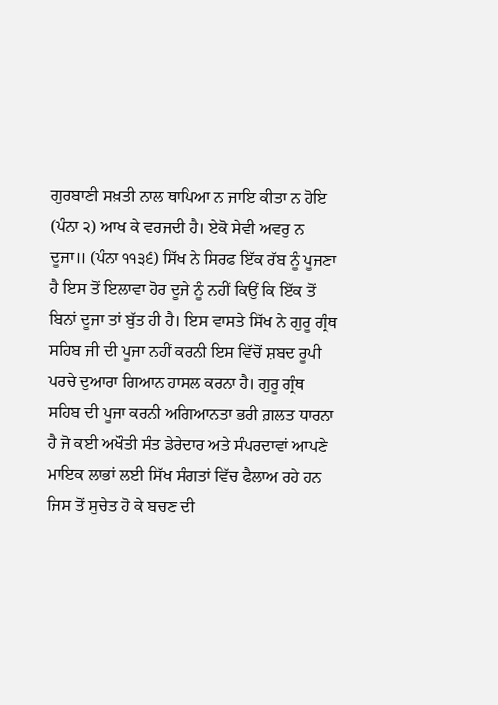ਗੁਰਬਾਣੀ ਸਖ਼ਤੀ ਨਾਲ ਥਾਪਿਆ ਨ ਜਾਇ ਕੀਤਾ ਨ ਹੋਇ (ਪੰਨਾ ੨) ਆਖ ਕੇ ਵਰਜਦੀ ਹੈ। ਏਕੋ ਸੇਵੀ ਅਵਰੁ ਨ ਦੂਜਾ॥ (ਪੰਨਾ ੧੧੩੬) ਸਿੱਖ ਨੇ ਸਿਰਫ ਇੱਕ ਰੱਬ ਨੂੰ ਪੂਜਣਾ ਹੈ ਇਸ ਤੋਂ ਇਲਾਵਾ ਹੋਰ ਦੂਜੇ ਨੂੰ ਨਹੀਂ ਕਿਉਂ ਕਿ ਇੱਕ ਤੋਂ ਬਿਨਾਂ ਦੂਜਾ ਤਾਂ ਬੁੱਤ ਹੀ ਹੈ। ਇਸ ਵਾਸਤੇ ਸਿੱਖ ਨੇ ਗੁਰੂ ਗ੍ਰੰਥ ਸਹਿਬ ਜੀ ਦੀ ਪੂਜਾ ਨਹੀਂ ਕਰਨੀ ਇਸ ਵਿੱਚੋਂ ਸ਼ਬਦ ਰੂਪੀ ਪਰਚੇ ਦੁਆਰਾ ਗਿਆਨ ਹਾਸਲ ਕਰਨਾ ਹੈ। ਗੁਰੂ ਗ੍ਰੰਥ ਸਹਿਬ ਦੀ ਪੂਜਾ ਕਰਨੀ ਅਗਿਆਨਤਾ ਭਰੀ ਗ਼ਲਤ ਧਾਰਨਾ ਹੈ ਜੋ ਕਈ ਅਖੌਤੀ ਸੰਤ ਡੇਰੇਦਾਰ ਅਤੇ ਸੰਪਰਦਾਵਾਂ ਆਪਣੇ ਮਾਇਕ ਲਾਭਾਂ ਲਈ ਸਿੱਖ ਸੰਗਤਾਂ ਵਿੱਚ ਫੈਲਾਅ ਰਹੇ ਹਨ ਜਿਸ ਤੋਂ ਸੁਚੇਤ ਹੋ ਕੇ ਬਚਣ ਦੀ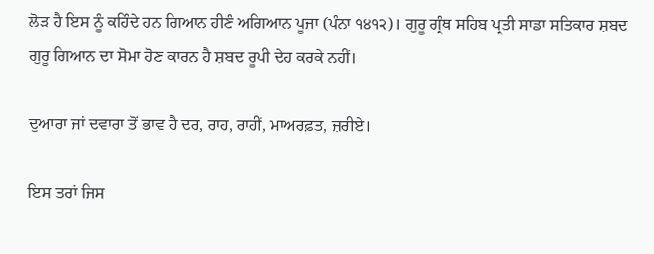ਲੋੜ ਹੈ ਇਸ ਨੂੰ ਕਹਿੰਦੇ ਹਨ ਗਿਆਨ ਹੀਣੰ ਅਗਿਆਨ ਪੂਜਾ (ਪੰਨਾ ੧੪੧੨)। ਗੁਰੂ ਗ੍ਰੰਥ ਸਹਿਬ ਪ੍ਰਤੀ ਸਾਡਾ ਸਤਿਕਾਰ ਸ਼ਬਦ ਗੁਰੂ ਗਿਆਨ ਦਾ ਸੋਮਾ ਹੋਣ ਕਾਰਨ ਹੈ ਸ਼ਬਦ ਰੂਪੀ ਦੇਹ ਕਰਕੇ ਨਹੀਂ।

ਦੁਆਰਾ ਜਾਂ ਦਵਾਰਾ ਤੋਂ ਭਾਵ ਹੈ ਦਰ, ਰਾਹ, ਰਾਹੀਂ, ਮਾਅਰਫ਼ਤ, ਜ਼ਰੀਏ।

ਇਸ ਤਰਾਂ ਜਿਸ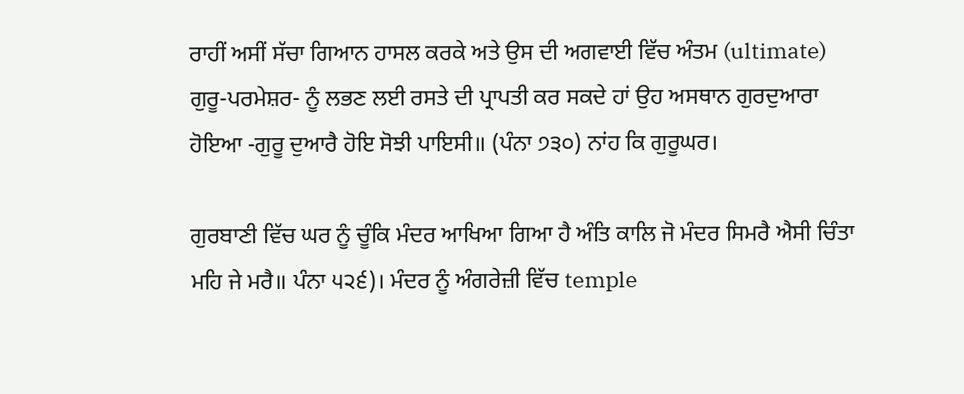ਰਾਹੀਂ ਅਸੀਂ ਸੱਚਾ ਗਿਆਨ ਹਾਸਲ ਕਰਕੇ ਅਤੇ ਉਸ ਦੀ ਅਗਵਾਈ ਵਿੱਚ ਅੰਤਮ (ultimate) ਗੁਰੂ-ਪਰਮੇਸ਼ਰ- ਨੂੰ ਲਭਣ ਲਈ ਰਸਤੇ ਦੀ ਪ੍ਰਾਪਤੀ ਕਰ ਸਕਦੇ ਹਾਂ ਉਹ ਅਸਥਾਨ ਗੁਰਦੁਆਰਾ ਹੋਇਆ -ਗੁਰੂ ਦੁਆਰੈ ਹੋਇ ਸੋਝੀ ਪਾਇਸੀ॥ (ਪੰਨਾ ੭੩੦) ਨਾਂਹ ਕਿ ਗੁਰੂਘਰ।

ਗੁਰਬਾਣੀ ਵਿੱਚ ਘਰ ਨੂੰ ਚੂੰਕਿ ਮੰਦਰ ਆਖਿਆ ਗਿਆ ਹੈ ਅੰਤਿ ਕਾਲਿ ਜੋ ਮੰਦਰ ਸਿਮਰੈ ਐਸੀ ਚਿੰਤਾ ਮਹਿ ਜੇ ਮਰੈ॥ ਪੰਨਾ ੫੨੬)। ਮੰਦਰ ਨੂੰ ਅੰਗਰੇਜ਼ੀ ਵਿੱਚ temple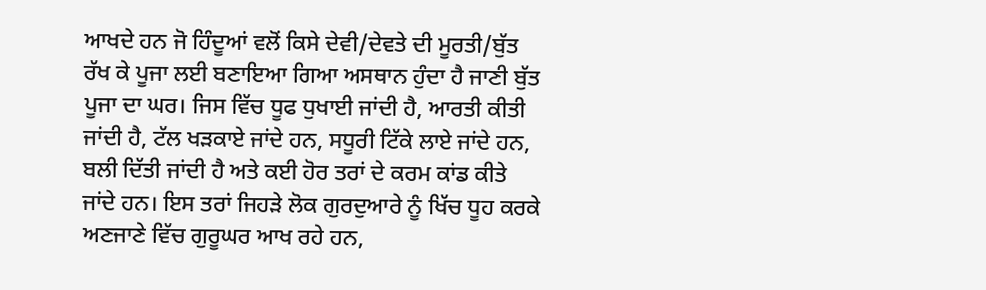ਆਖਦੇ ਹਨ ਜੋ ਹਿੰਦੂਆਂ ਵਲੋਂ ਕਿਸੇ ਦੇਵੀ/ਦੇਵਤੇ ਦੀ ਮੂਰਤੀ/ਬੁੱਤ ਰੱਖ ਕੇ ਪੂਜਾ ਲਈ ਬਣਾਇਆ ਗਿਆ ਅਸਥਾਨ ਹੁੰਦਾ ਹੈ ਜਾਣੀ ਬੁੱਤ ਪੂਜਾ ਦਾ ਘਰ। ਜਿਸ ਵਿੱਚ ਧੂਫ ਧੁਖਾਈ ਜਾਂਦੀ ਹੈ, ਆਰਤੀ ਕੀਤੀ ਜਾਂਦੀ ਹੈ, ਟੱਲ ਖੜਕਾਏ ਜਾਂਦੇ ਹਨ, ਸਧੂਰੀ ਟਿੱਕੇ ਲਾਏ ਜਾਂਦੇ ਹਨ, ਬਲੀ ਦਿੱਤੀ ਜਾਂਦੀ ਹੈ ਅਤੇ ਕਈ ਹੋਰ ਤਰਾਂ ਦੇ ਕਰਮ ਕਾਂਡ ਕੀਤੇ ਜਾਂਦੇ ਹਨ। ਇਸ ਤਰਾਂ ਜਿਹੜੇ ਲੋਕ ਗੁਰਦੁਆਰੇ ਨੂੰ ਖਿੱਚ ਧੂਹ ਕਰਕੇ ਅਣਜਾਣੇ ਵਿੱਚ ਗੁਰੂਘਰ ਆਖ ਰਹੇ ਹਨ,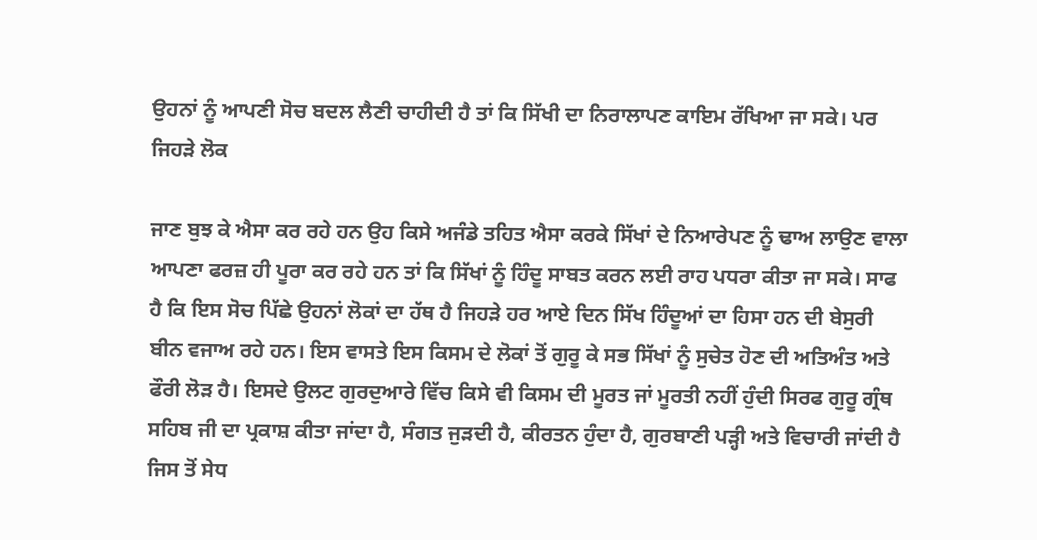ਉਹਨਾਂ ਨੂੰ ਆਪਣੀ ਸੋਚ ਬਦਲ ਲੈਣੀ ਚਾਹੀਦੀ ਹੈ ਤਾਂ ਕਿ ਸਿੱਖੀ ਦਾ ਨਿਰਾਲਾਪਣ ਕਾਇਮ ਰੱਖਿਆ ਜਾ ਸਕੇ। ਪਰ ਜਿਹੜੇ ਲੋਕ

ਜਾਣ ਬੁਝ ਕੇ ਐਸਾ ਕਰ ਰਹੇ ਹਨ ਉਹ ਕਿਸੇ ਅਜੰਡੇ ਤਹਿਤ ਐਸਾ ਕਰਕੇ ਸਿੱਖਾਂ ਦੇ ਨਿਆਰੇਪਣ ਨੂੰ ਢਾਅ ਲਾਉਣ ਵਾਲਾ ਆਪਣਾ ਫਰਜ਼ ਹੀ ਪੂਰਾ ਕਰ ਰਹੇ ਹਨ ਤਾਂ ਕਿ ਸਿੱਖਾਂ ਨੂੰ ਹਿੰਦੂ ਸਾਬਤ ਕਰਨ ਲਈ ਰਾਹ ਪਧਰਾ ਕੀਤਾ ਜਾ ਸਕੇ। ਸਾਫ ਹੈ ਕਿ ਇਸ ਸੋਚ ਪਿੱਛੇ ਉਹਨਾਂ ਲੋਕਾਂ ਦਾ ਹੱਥ ਹੈ ਜਿਹੜੇ ਹਰ ਆਏ ਦਿਨ ਸਿੱਖ ਹਿੰਦੂਆਂ ਦਾ ਹਿਸਾ ਹਨ ਦੀ ਬੇਸੁਰੀ ਬੀਨ ਵਜਾਅ ਰਹੇ ਹਨ। ਇਸ ਵਾਸਤੇ ਇਸ ਕਿਸਮ ਦੇ ਲੋਕਾਂ ਤੋਂ ਗੁਰੂ ਕੇ ਸਭ ਸਿੱਖਾਂ ਨੂੰ ਸੁਚੇਤ ਹੋਣ ਦੀ ਅਤਿਅੰਤ ਅਤੇ ਫੌਰੀ ਲੋੜ ਹੈ। ਇਸਦੇ ਉਲਟ ਗੁਰਦੁਆਰੇ ਵਿੱਚ ਕਿਸੇ ਵੀ ਕਿਸਮ ਦੀ ਮੂਰਤ ਜਾਂ ਮੂਰਤੀ ਨਹੀਂ ਹੁੰਦੀ ਸਿਰਫ ਗੁਰੂ ਗ੍ਰੰਥ ਸਹਿਬ ਜੀ ਦਾ ਪ੍ਰਕਾਸ਼ ਕੀਤਾ ਜਾਂਦਾ ਹੈ, ਸੰਗਤ ਜੁੜਦੀ ਹੈ, ਕੀਰਤਨ ਹੁੰਦਾ ਹੈ, ਗੁਰਬਾਣੀ ਪੜ੍ਹੀ ਅਤੇ ਵਿਚਾਰੀ ਜਾਂਦੀ ਹੈ ਜਿਸ ਤੋਂ ਸੇਧ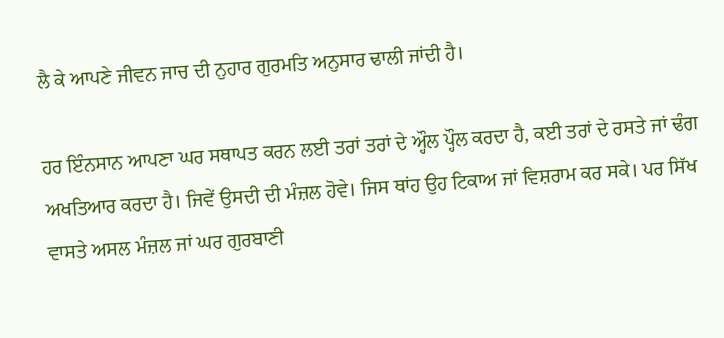ਲੈ ਕੇ ਆਪਣੇ ਜੀਵਨ ਜਾਚ ਦੀ ਨੁਹਾਰ ਗੁਰਮਤਿ ਅਨੁਸਾਰ ਢਾਲੀ ਜਾਂਦੀ ਹੈ।

ਹਰ ਇੰਨਸਾਨ ਆਪਣਾ ਘਰ ਸਥਾਪਤ ਕਰਨ ਲਈ ਤਰਾਂ ਤਰਾਂ ਦੇ ਅ੍ਹੌਲ ਪ੍ਹੌਲ ਕਰਦਾ ਹੈ, ਕਈ ਤਰਾਂ ਦੇ ਰਸਤੇ ਜਾਂ ਢੰਗ ਅਖਤਿਆਰ ਕਰਦਾ ਹੈ। ਜਿਵੇਂ ਉਸਦੀ ਦੀ ਮੰਜ਼ਲ ਹੋਵੇ। ਜਿਸ ਥਾਂਹ ਉਹ ਟਿਕਾਅ ਜਾਂ ਵਿਸ਼ਰਾਮ ਕਰ ਸਕੇ। ਪਰ ਸਿੱਖ ਵਾਸਤੇ ਅਸਲ ਮੰਜ਼ਲ ਜਾਂ ਘਰ ਗੁਰਬਾਣੀ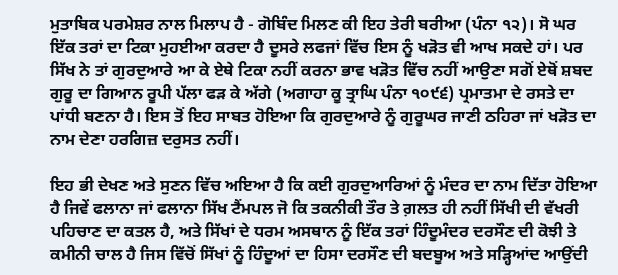ਮੁਤਾਬਿਕ ਪਰਮੇਸ਼ਰ ਨਾਲ ਮਿਲਾਪ ਹੈ - ਗੋਬਿੰਦ ਮਿਲਣ ਕੀ ਇਹ ਤੇਰੀ ਬਰੀਆ (ਪੰਨਾ ੧੨)। ਸੋ ਘਰ ਇੱਕ ਤਰਾਂ ਦਾ ਟਿਕਾ ਮੁਹਈਆ ਕਰਦਾ ਹੈ ਦੂਸਰੇ ਲਫਜਾਂ ਵਿੱਚ ਇਸ ਨੂੰ ਖੜੋਤ ਵੀ ਆਖ ਸਕਦੇ ਹਾਂ। ਪਰ ਸਿੱਖ ਨੇ ਤਾਂ ਗੁਰਦੁਆਰੇ ਆ ਕੇ ਏਥੇ ਟਿਕਾ ਨਹੀਂ ਕਰਨਾ ਭਾਵ ਖੜੋਤ ਵਿੱਚ ਨਹੀਂ ਆਉਣਾ ਸਗੋਂ ਏਥੋਂ ਸ਼ਬਦ ਗੁਰੂ ਦਾ ਗਿਆਨ ਰੂਪੀ ਪੱਲਾ ਫੜ ਕੇ ਅੱਗੇ (ਅਗਾਹਾ ਕੂ ਤ੍ਰਾਘਿ ਪੰਨਾ ੧੦੯੬) ਪ੍ਰਮਾਤਮਾ ਦੇ ਰਸਤੇ ਦਾ ਪਾਂਧੀ ਬਣਨਾ ਹੈ। ਇਸ ਤੋਂ ਇਹ ਸਾਬਤ ਹੋਇਆ ਕਿ ਗੁਰਦੁਆਰੇ ਨੂੰ ਗੁਰੂਘਰ ਜਾਣੀ ਠਹਿਰਾ ਜਾਂ ਖੜੋਤ ਦਾ ਨਾਮ ਦੇਣਾ ਹਰਗਿਜ਼ ਦਰੁਸਤ ਨਹੀਂ।

ਇਹ ਭੀ ਦੇਖਣ ਅਤੇ ਸੁਣਨ ਵਿੱਚ ਅਇਆ ਹੈ ਕਿ ਕਈ ਗੁਰਦੁਆਰਿਆਂ ਨੂੰ ਮੰਦਰ ਦਾ ਨਾਮ ਦਿੱਤਾ ਹੋਇਆ ਹੈ ਜਿਵੇਂ ਫਲਾਨਾ ਜਾਂ ਫਲਾਨਾ ਸਿੱਖ ਟੈਂਮਪਲ ਜੋ ਕਿ ਤਕਨੀਕੀ ਤੌਰ ਤੇ ਗ਼ਲਤ ਹੀ ਨਹੀਂ ਸਿੱਖੀ ਦੀ ਵੱਖਰੀ ਪਹਿਚਾਣ ਦਾ ਕਤਲ ਹੈ, ਅਤੇ ਸਿੱਖਾਂ ਦੇ ਧਰਮ ਅਸਥਾਨ ਨੂੰ ਇੱਕ ਤਰਾਂ ਹਿੰਦੂਮੰਦਰ ਦਰਸੌਣ ਦੀ ਕੋਝੀ ਤੇ ਕਮੀਨੀ ਚਾਲ ਹੈ ਜਿਸ ਵਿੱਚੋਂ ਸਿੱਖਾਂ ਨੂੰ ਹਿੰਦੂਆਂ ਦਾ ਹਿਸਾ ਦਰਸੌਣ ਦੀ ਬਦਬੂਅ ਅਤੇ ਸੜ੍ਹਿਆਂਦ ਆਉਂਦੀ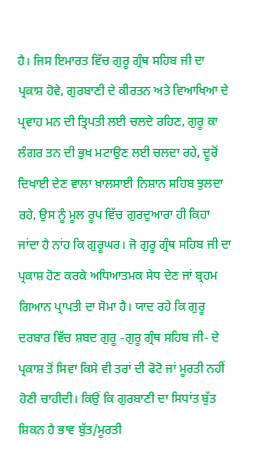ਹੈ। ਜਿਸ ਇਮਾਰਤ ਵਿੱਚ ਗੁਰੂ ਗ੍ਰੰਥ ਸਹਿਬ ਜੀ ਦਾ ਪ੍ਰਕਾਸ਼ ਹੋਵੇ, ਗੁਰਬਾਣੀ ਦੇ ਕੀਰਤਨ ਅਤੇ ਵਿਆਖਿਆ ਦੇ ਪ੍ਰਵਾਹ ਮਨ ਦੀ ਤ੍ਰਿਪਤੀ ਲਈ ਚਲਦੇ ਰਹਿਣ, ਗੁਰੂ ਕਾ ਲੰਗਰ ਤਨ ਦੀ ਭੁਖ ਮਟਾਉਣ ਲਈ ਚਲਦਾ ਰਹੇ, ਦੂਰੋਂ ਦਿਖਾਈ ਦੇਣ ਵਾਲਾ ਖ਼ਾਲਸਾਈ ਨਿਸ਼ਾਨ ਸਹਿਬ ਝੁਲਦਾ ਰਹੇ, ਉਸ ਨੂੰ ਮੂਲ ਰੂਪ ਵਿੱਚ ਗੁਰਦੁਆਰਾ ਹੀ ਕਿਹਾ ਜਾਂਦਾ ਹੈ ਨਾਂਹ ਕਿ ਗੁਰੂਘਰ। ਜੋ ਗੁਰੂ ਗ੍ਰੰਥ ਸਹਿਬ ਜੀ ਦਾ ਪ੍ਰਕਾਸ਼ ਹੋਣ ਕਰਕੇ ਅਧਿਆਤਮਕ ਸੇਧ ਦੇਣ ਜਾਂ ਬ੍ਰਹਮ ਗਿਆਨ ਪ੍ਰਾਪਤੀ ਦਾ ਸੋਮਾ ਹੈ। ਯਾਦ ਰਹੇ ਕਿ ਗੁਰੂ ਦਰਬਾਰ ਵਿੱਚ ਸ਼ਬਦ ਗੁਰੂ -ਗੁਰੂ ਗ੍ਰੰਥ ਸਹਿਬ ਜੀ- ਦੇ ਪ੍ਰਕਾਸ਼ ਤੋਂ ਸਿਵਾ ਕਿਸੇ ਵੀ ਤਰਾਂ ਦੀ ਫੋਟੋ ਜਾਂ ਮੂਰਤੀ ਨਹੀਂ ਹੋਣੀ ਚਾਹੀਦੀ। ਕਿਉਂ ਕਿ ਗੁਰਬਾਣੀ ਦਾ ਸਿਧਾਂਤ ਬੁੱਤ ਸ਼ਿਕਨ ਹੈ ਭਾਵ ਬੁੱਤ/ਮੂਰਤੀ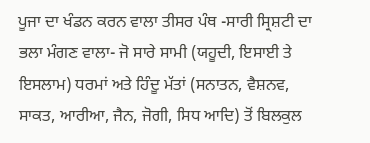ਪੂਜਾ ਦਾ ਖੰਡਨ ਕਰਨ ਵਾਲਾ ਤੀਸਰ ਪੰਥ -ਸਾਰੀ ਸ੍ਰਿਸ਼ਟੀ ਦਾ ਭਲਾ ਮੰਗਣ ਵਾਲਾ- ਜੋ ਸਾਰੇ ਸਾਮੀ (ਯਹੂਦੀ, ਇਸਾਈ ਤੇ ਇਸਲਾਮ) ਧਰਮਾਂ ਅਤੇ ਹਿੰਦੂ ਮੱਤਾਂ (ਸਨਾਤਨ, ਵੈਸ਼ਨਵ, ਸਾਕਤ, ਆਰੀਆ, ਜੈਨ, ਜੋਗੀ, ਸਿਧ ਆਦਿ) ਤੋਂ ਬਿਲਕੁਲ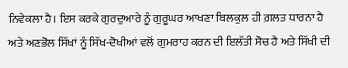ਨਿਵੇਕਲਾ ਹੈ। ਇਸ ਕਰਕੇ ਗੁਰਦੁਆਰੇ ਨੂੰ ਗੁਰੂਘਰ ਆਖਣਾ ਬਿਲਕੁਲ ਹੀ ਗ਼ਲਤ ਧਾਰਨਾ ਹੈ ਅਤੇ ਅਣਭੋਲ ਸਿੱਖਾਂ ਨੂੰ ਸਿੱਖ-ਦੋਖੀਆਂ ਵਲੋਂ ਗੁਮਰਾਹ ਕਰਨ ਦੀ ਇਲੱਤੀ ਸੋਚ ਹੈ ਅਤੇ ਸਿੱਖੀ ਦੀ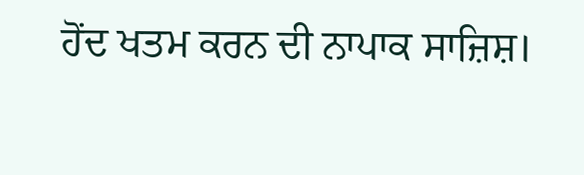ਹੋਂਦ ਖਤਮ ਕਰਨ ਦੀ ਨਾਪਾਕ ਸਾਜ਼ਿਸ਼।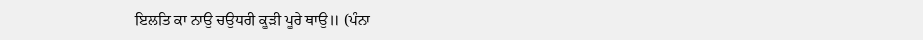ਇਲਤਿ ਕਾ ਨਾਉ ਚਉਧਰੀ ਕੂੜੀ ਪੂਰੇ ਥਾਉ॥ (ਪੰਨਾ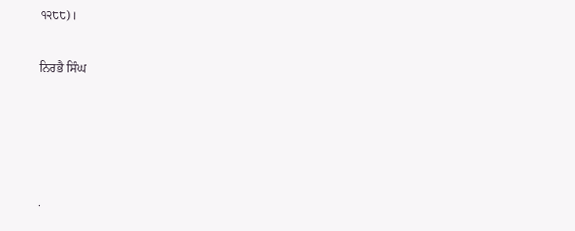੧੨੮੮)।

ਨਿਰਭੈ ਸਿੰਘ




.